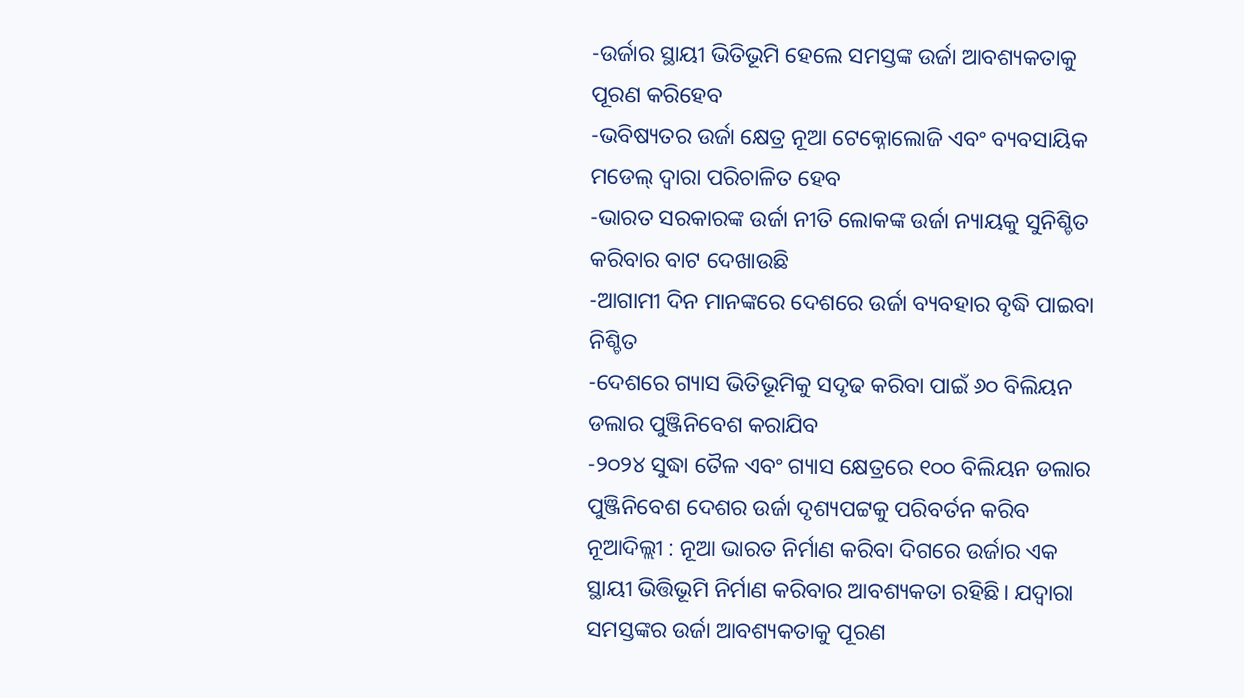-ଉର୍ଜାର ସ୍ଥାୟୀ ଭିତିଭୂମି ହେଲେ ସମସ୍ତଙ୍କ ଉର୍ଜା ଆବଶ୍ୟକତାକୁ ପୂରଣ କରିହେବ
-ଭବିଷ୍ୟତର ଉର୍ଜା କ୍ଷେତ୍ର ନୂଆ ଟେକ୍ନୋଲୋଜି ଏବଂ ବ୍ୟବସାୟିକ ମଡେଲ୍ ଦ୍ୱାରା ପରିଚାଳିତ ହେବ
-ଭାରତ ସରକାରଙ୍କ ଉର୍ଜା ନୀତି ଲୋକଙ୍କ ଉର୍ଜା ନ୍ୟାୟକୁ ସୁନିଶ୍ଚିତ କରିବାର ବାଟ ଦେଖାଉଛି
-ଆଗାମୀ ଦିନ ମାନଙ୍କରେ ଦେଶରେ ଉର୍ଜା ବ୍ୟବହାର ବୃଦ୍ଧି ପାଇବା ନିଶ୍ଚିତ
-ଦେଶରେ ଗ୍ୟାସ ଭିତିଭୂମିକୁ ସଦୃଢ କରିବା ପାଇଁ ୬୦ ବିଲିୟନ ଡଲାର ପୁଞ୍ଜିନିବେଶ କରାଯିବ
-୨୦୨୪ ସୁଦ୍ଧା ତୈଳ ଏବଂ ଗ୍ୟାସ କ୍ଷେତ୍ରରେ ୧୦୦ ବିଲିୟନ ଡଲାର ପୁଞ୍ଜିନିବେଶ ଦେଶର ଉର୍ଜା ଦୃଶ୍ୟପଟ୍ଟକୁ ପରିବର୍ତନ କରିବ
ନୂଆଦିଲ୍ଲୀ : ନୂଆ ଭାରତ ନିର୍ମାଣ କରିବା ଦିଗରେ ଉର୍ଜାର ଏକ ସ୍ଥାୟୀ ଭିତ୍ତିଭୂମି ନିର୍ମାଣ କରିବାର ଆବଶ୍ୟକତା ରହିଛି। ଯଦ୍ୱାରା ସମସ୍ତଙ୍କର ଉର୍ଜା ଆବଶ୍ୟକତାକୁ ପୂରଣ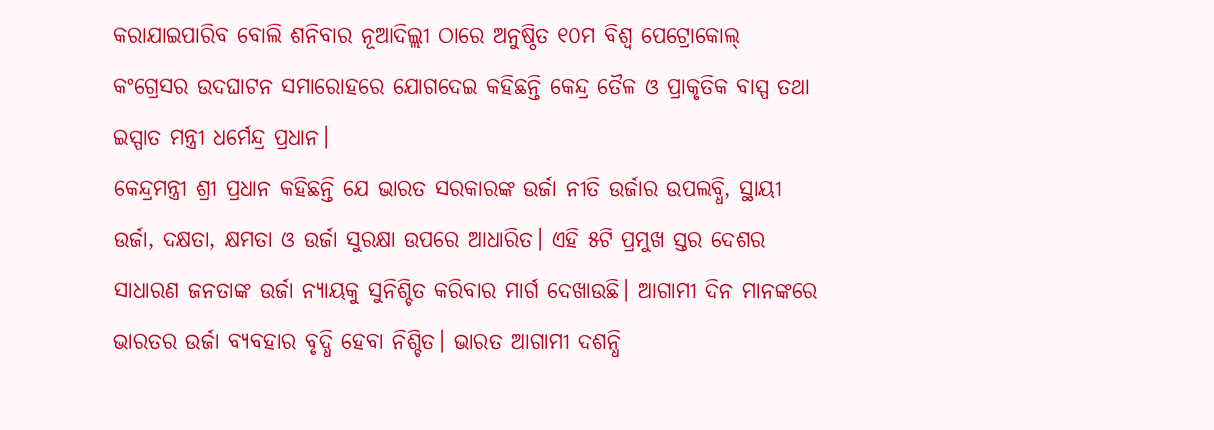କରାଯାଇପାରିବ ବୋଲି ଶନିବାର ନୂଆଦିଲ୍ଲୀ ଠାରେ ଅନୁଷ୍ଠିତ ୧୦ମ ବିଶ୍ୱ ପେଟ୍ରୋକୋଲ୍ କଂଗ୍ରେସର ଉଦଘାଟନ ସମାରୋହରେ ଯୋଗଦେଇ କହିଛନ୍ତି କେନ୍ଦ୍ର ତୈଳ ଓ ପ୍ରାକୃତିକ ବାସ୍ପ ତଥା ଇସ୍ପାତ ମନ୍ତ୍ରୀ ଧର୍ମେନ୍ଦ୍ର ପ୍ରଧାନ।
କେନ୍ଦ୍ରମନ୍ତ୍ରୀ ଶ୍ରୀ ପ୍ରଧାନ କହିଛନ୍ତି ଯେ ଭାରତ ସରକାରଙ୍କ ଉର୍ଜା ନୀତି ଉର୍ଜାର ଉପଲବ୍ଧି, ସ୍ଥାୟୀ ଉର୍ଜା, ଦକ୍ଷତା, କ୍ଷମତା ଓ ଉର୍ଜା ସୁରକ୍ଷା ଉପରେ ଆଧାରିତ। ଏହି ୫ଟି ପ୍ରମୁଖ ସ୍ତର ଦେଶର ସାଧାରଣ ଜନତାଙ୍କ ଉର୍ଜା ନ୍ୟାୟକୁ ସୁନିଶ୍ଚିତ କରିବାର ମାର୍ଗ ଦେଖାଉଛି। ଆଗାମୀ ଦିନ ମାନଙ୍କରେ ଭାରତର ଉର୍ଜା ବ୍ୟବହାର ବୃଦ୍ଧି ହେବା ନିଶ୍ଚିତ। ଭାରତ ଆଗାମୀ ଦଶନ୍ଧି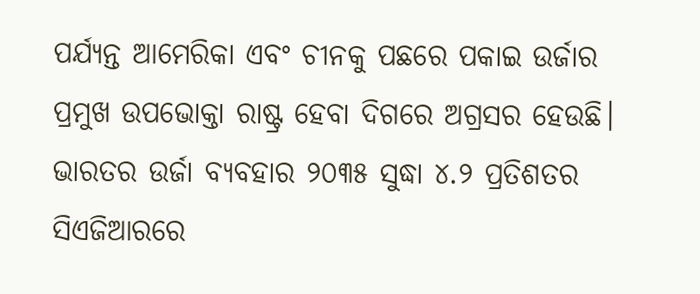ପର୍ଯ୍ୟନ୍ତ ଆମେରିକା ଏବଂ ଚୀନକୁ ପଛରେ ପକାଇ ଉର୍ଜାର ପ୍ରମୁଖ ଉପଭୋକ୍ତା ରାଷ୍ଟ୍ର ହେବା ଦିଗରେ ଅଗ୍ରସର ହେଉଛି। ଭାରତର ଉର୍ଜା ବ୍ୟବହାର ୨୦୩୫ ସୁଦ୍ଧା ୪.୨ ପ୍ରତିଶତର ସିଏଜିଆରରେ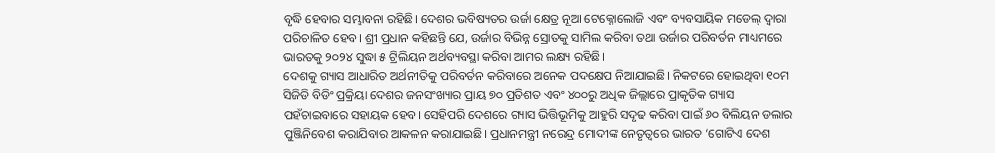ବୃଦ୍ଧି ହେବାର ସମ୍ଭାବନା ରହିଛି। ଦେଶର ଭବିଷ୍ୟତର ଉର୍ଜା କ୍ଷେତ୍ର ନୂଆ ଟେକ୍ନୋଲୋଜି ଏବଂ ବ୍ୟବସାୟିକ ମଡେଲ୍ ଦ୍ୱାରା ପରିଚାଳିତ ହେବ। ଶ୍ରୀ ପ୍ରଧାନ କହିଛନ୍ତି ଯେ, ଉର୍ଜାର ବିଭିନ୍ନ ସ୍ରୋତକୁ ସାମିଲ କରିବା ତଥା ଉର୍ଜାର ପରିବର୍ତନ ମାଧ୍ୟମରେ ଭାରତକୁ ୨୦୨୪ ସୁଦ୍ଧା ୫ ଟ୍ରିଲିୟନ ଅର୍ଥବ୍ୟବସ୍ଥା କରିବା ଆମର ଲକ୍ଷ୍ୟ ରହିଛି।
ଦେଶକୁ ଗ୍ୟାସ ଆଧାରିତ ଅର୍ଥନୀତିକୁ ପରିବର୍ତନ କରିବାରେ ଅନେକ ପଦକ୍ଷେପ ନିଆଯାଇଛି। ନିକଟରେ ହୋଇଥିବା ୧୦ମ ସିଜିଡି ବିଡିଂ ପ୍ରକ୍ରିୟା ଦେଶର ଜନସଂଖ୍ୟାର ପ୍ରାୟ ୭୦ ପ୍ରତିଶତ ଏବଂ ୪୦୦ରୁ ଅଧିକ ଜିଲ୍ଲାରେ ପ୍ରାକୃତିକ ଗ୍ୟାସ ପହଁଚାଇବାରେ ସହାୟକ ହେବ। ସେହିପରି ଦେଶରେ ଗ୍ୟାସ ଭିତ୍ତିଭୂମିକୁ ଆହୁରି ସଦୃଢ କରିବା ପାଇଁ ୬୦ ବିଲିୟନ ଡଲାର ପୁଞ୍ଜିନିବେଶ କରାଯିବାର ଆକଳନ କରାଯାଇଛି। ପ୍ରଧାନମନ୍ତ୍ରୀ ନରେନ୍ଦ୍ର ମୋଦୀଙ୍କ ନେତୃତ୍ୱରେ ଭାରତ ‘ଗୋଟିଏ ଦେଶ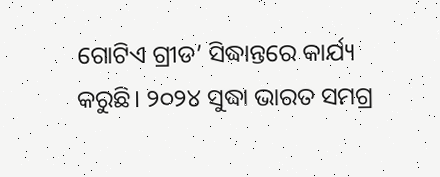ଗୋଟିଏ ଗ୍ରୀଡ’ ସିଦ୍ଧାନ୍ତରେ କାର୍ଯ୍ୟ କରୁଛି। ୨୦୨୪ ସୁଦ୍ଧା ଭାରତ ସମଗ୍ର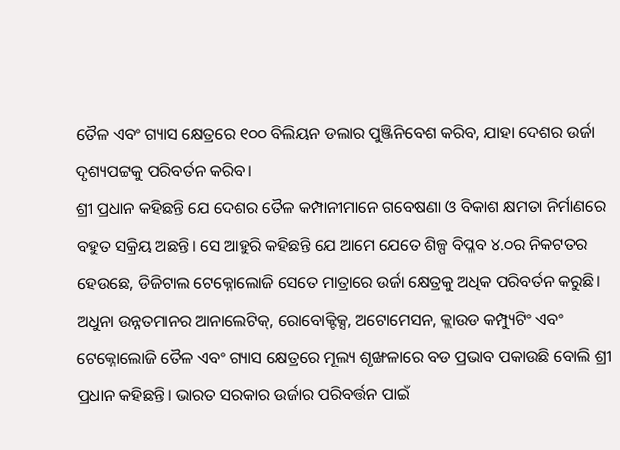ତୈଳ ଏବଂ ଗ୍ୟାସ କ୍ଷେତ୍ରରେ ୧୦୦ ବିଲିୟନ ଡଲାର ପୁଞ୍ଜିନିବେଶ କରିବ, ଯାହା ଦେଶର ଉର୍ଜା ଦୃଶ୍ୟପଟ୍ଟକୁ ପରିବର୍ତନ କରିବ।
ଶ୍ରୀ ପ୍ରଧାନ କହିଛନ୍ତି ଯେ ଦେଶର ତୈଳ କମ୍ପାନୀମାନେ ଗବେଷଣା ଓ ବିକାଶ କ୍ଷମତା ନିର୍ମାଣରେ ବହୁତ ସକ୍ରିୟ ଅଛନ୍ତି। ସେ ଆହୁରି କହିଛନ୍ତି ଯେ ଆମେ ଯେତେ ଶିଳ୍ପ ବିପ୍ଳବ ୪.୦ର ନିକଟତର ହେଉଛେ, ଡିଜିଟାଲ ଟେକ୍ନୋଲୋଜି ସେତେ ମାତ୍ରାରେ ଉର୍ଜା କ୍ଷେତ୍ରକୁ ଅଧିକ ପରିବର୍ତନ କରୁଛି। ଅଧୁନା ଉନ୍ନତମାନର ଆନାଲେଟିକ୍, ରୋବୋକ୍ଟିକ୍ସ, ଅଟୋମେସନ, କ୍ଲାଉଡ କମ୍ପ୍ୟୁଟିଂ ଏବଂ ଟେକ୍ନୋଲୋଜି ତୈଳ ଏବଂ ଗ୍ୟାସ କ୍ଷେତ୍ରରେ ମୂଲ୍ୟ ଶୃଙ୍ଖଳାରେ ବଡ ପ୍ରଭାବ ପକାଉଛି ବୋଲି ଶ୍ରୀ ପ୍ରଧାନ କହିଛନ୍ତି। ଭାରତ ସରକାର ଉର୍ଜାର ପରିବର୍ତ୍ତନ ପାଇଁ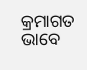କ୍ରମାଗତ ଭାବେ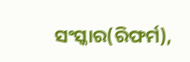ସଂସ୍କାର(ରିଫର୍ମ),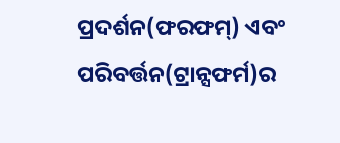ପ୍ରଦର୍ଶନ(ଫରଫମ୍) ଏବଂ ପରିବର୍ତ୍ତନ(ଟ୍ରାନ୍ସଫର୍ମ)ର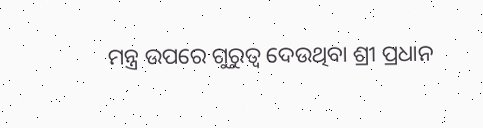ମନ୍ତ୍ର ଉପରେ ଗୁରୁତ୍ୱ ଦେଉଥିବା ଶ୍ରୀ ପ୍ରଧାନ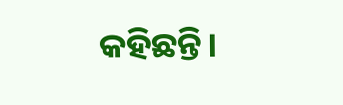କହିଛନ୍ତି।